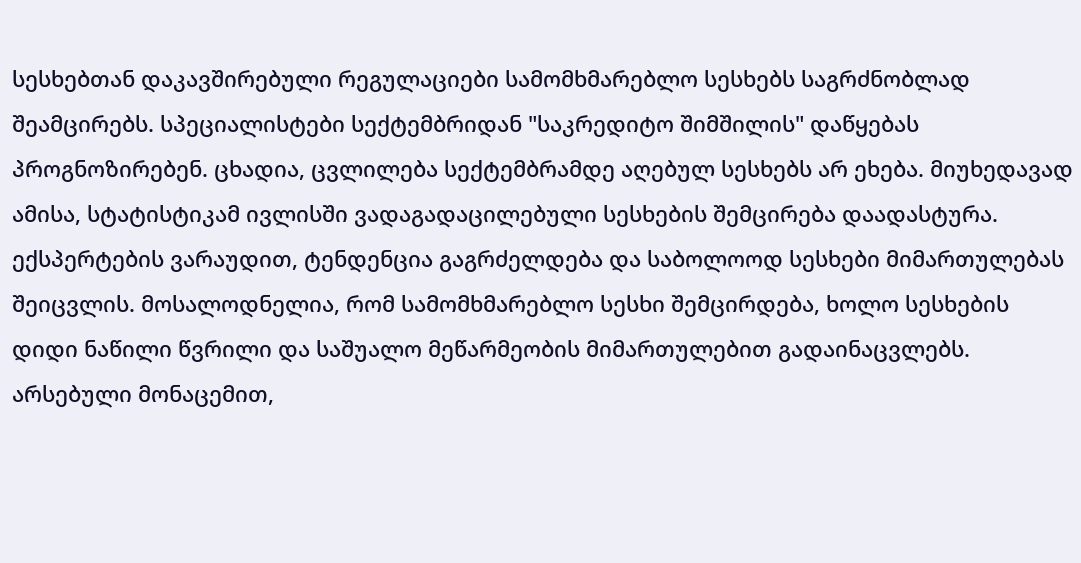სესხებთან დაკავშირებული რეგულაციები სამომხმარებლო სესხებს საგრძნობლად შეამცირებს. სპეციალისტები სექტემბრიდან "საკრედიტო შიმშილის" დაწყებას პროგნოზირებენ. ცხადია, ცვლილება სექტემბრამდე აღებულ სესხებს არ ეხება. მიუხედავად ამისა, სტატისტიკამ ივლისში ვადაგადაცილებული სესხების შემცირება დაადასტურა. ექსპერტების ვარაუდით, ტენდენცია გაგრძელდება და საბოლოოდ სესხები მიმართულებას შეიცვლის. მოსალოდნელია, რომ სამომხმარებლო სესხი შემცირდება, ხოლო სესხების დიდი ნაწილი წვრილი და საშუალო მეწარმეობის მიმართულებით გადაინაცვლებს.
არსებული მონაცემით,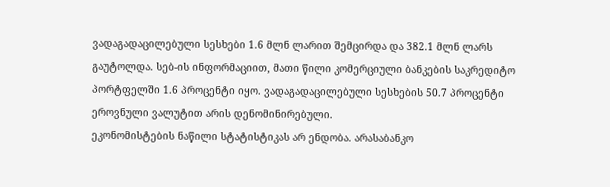ვადაგადაცილებული სესხები 1.6 მლნ ლარით შემცირდა და 382.1 მლნ ლარს გაუტოლდა. სებ-ის ინფორმაციით, მათი წილი კომერციული ბანკების საკრედიტო პორტფელში 1.6 პროცენტი იყო. ვადაგადაცილებული სესხების 50.7 პროცენტი ეროვნული ვალუტით არის დენომინირებული.
ეკონომისტების ნაწილი სტატისტიკას არ ენდობა. არასაბანკო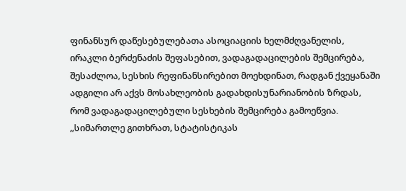ფინანსურ დაწესებულებათა ასოციაციის ხელმძღვანელის, ირაკლი ბერძენაძის შეფასებით, ვადაგადაცილების შემცირება, შესაძლოა, სესხის რეფინანსირებით მოეხდინათ, რადგან ქვეყანაში ადგილი არ აქვს მოსახლეობის გადახდისუნარიანობის ზრდას, რომ ვადაგადაცილებული სესხების შემცირება გამოეწვია.
,,სიმართლე გითხრათ, სტატისტიკას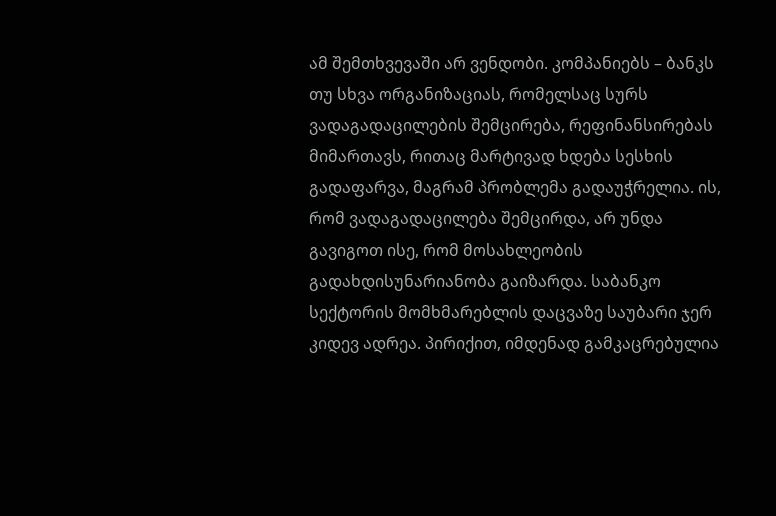ამ შემთხვევაში არ ვენდობი. კომპანიებს – ბანკს თუ სხვა ორგანიზაციას, რომელსაც სურს ვადაგადაცილების შემცირება, რეფინანსირებას მიმართავს, რითაც მარტივად ხდება სესხის გადაფარვა, მაგრამ პრობლემა გადაუჭრელია. ის, რომ ვადაგადაცილება შემცირდა, არ უნდა გავიგოთ ისე, რომ მოსახლეობის გადახდისუნარიანობა გაიზარდა. საბანკო სექტორის მომხმარებლის დაცვაზე საუბარი ჯერ კიდევ ადრეა. პირიქით, იმდენად გამკაცრებულია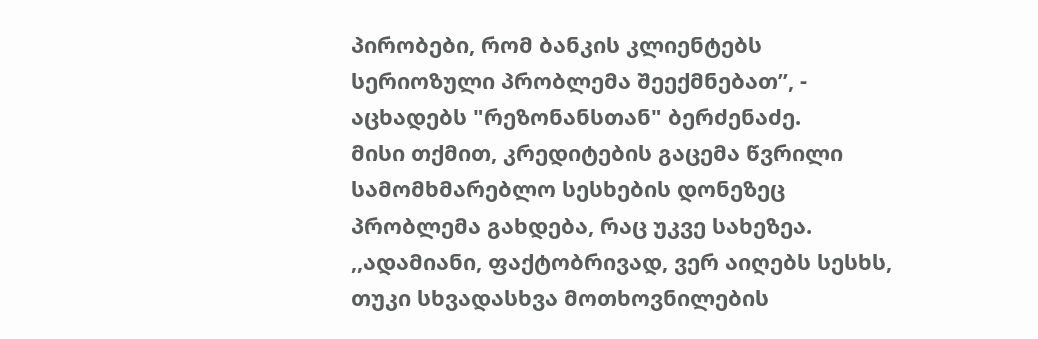პირობები, რომ ბანკის კლიენტებს სერიოზული პრობლემა შეექმნებათ”, - აცხადებს "რეზონანსთან" ბერძენაძე.
მისი თქმით, კრედიტების გაცემა წვრილი სამომხმარებლო სესხების დონეზეც პრობლემა გახდება, რაც უკვე სახეზეა.
,,ადამიანი, ფაქტობრივად, ვერ აიღებს სესხს, თუკი სხვადასხვა მოთხოვნილების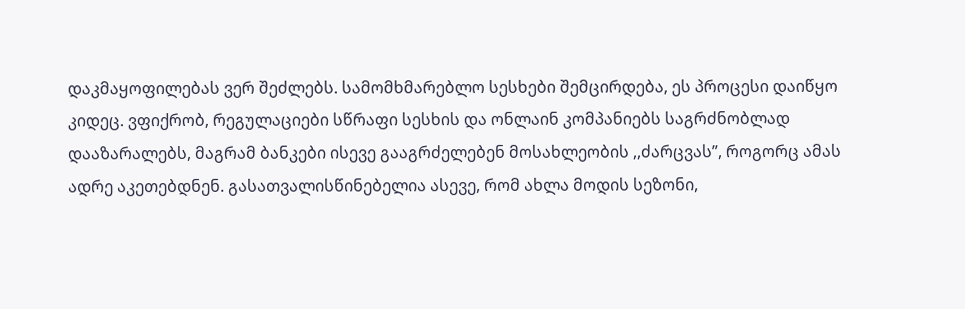დაკმაყოფილებას ვერ შეძლებს. სამომხმარებლო სესხები შემცირდება, ეს პროცესი დაიწყო კიდეც. ვფიქრობ, რეგულაციები სწრაფი სესხის და ონლაინ კომპანიებს საგრძნობლად დააზარალებს, მაგრამ ბანკები ისევე გააგრძელებენ მოსახლეობის ,,ძარცვას”, როგორც ამას ადრე აკეთებდნენ. გასათვალისწინებელია ასევე, რომ ახლა მოდის სეზონი,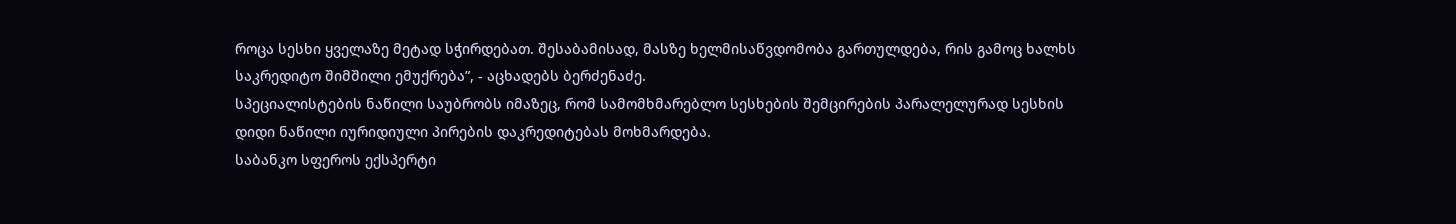როცა სესხი ყველაზე მეტად სჭირდებათ. შესაბამისად, მასზე ხელმისაწვდომობა გართულდება, რის გამოც ხალხს საკრედიტო შიმშილი ემუქრება”, - აცხადებს ბერძენაძე.
სპეციალისტების ნაწილი საუბრობს იმაზეც, რომ სამომხმარებლო სესხების შემცირების პარალელურად სესხის დიდი ნაწილი იურიდიული პირების დაკრედიტებას მოხმარდება.
საბანკო სფეროს ექსპერტი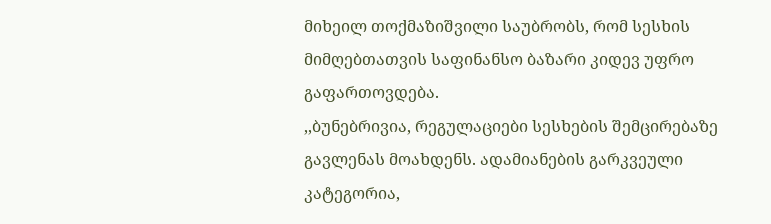მიხეილ თოქმაზიშვილი საუბრობს, რომ სესხის მიმღებთათვის საფინანსო ბაზარი კიდევ უფრო გაფართოვდება.
,,ბუნებრივია, რეგულაციები სესხების შემცირებაზე გავლენას მოახდენს. ადამიანების გარკვეული კატეგორია,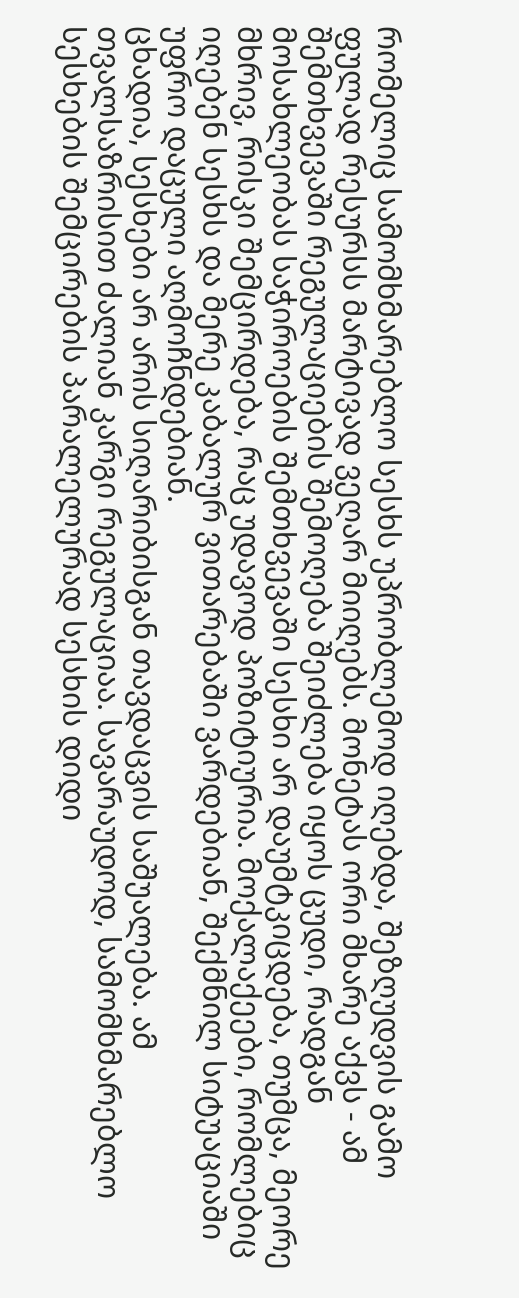რომელიც სამომხმარებლო სესხს უპრობლემოდ იღებდა, შეზღუდვის გამო ფულად რესურსს მარტივად ვეღარ მიიღებს. მონეტას ორი მხარე აქვს - ამ შემთხვევაში რეგულაციების შემოღება შეიძლება იყოს ცუდი, რადგან მოსახლეობას საჭიროების შემთხვევაში სესხი არ დაუმტკიცდება, თუმცა, მეორე მხრივ, რისკი შემცირდება, რაც უდავოდ პოზიტიურია. მოქალაქეები, რომლებიც იღებენ სესხს და მერე კაბალურ ვითარებაში ვარდებიან, შექმნილ სიტუაციაში უფრო დაცული აღმოჩნდებიან.
ცხადია, სესხები არ არის სიღარიბისგან თავდაცვის საშუალება. ამ თვალსაზრისით ძალიან კარგი რეგულაციაა. სავარაუდოდ, სამომხმარებლო სესხების შემცირების პარალელურად სესხის დიდი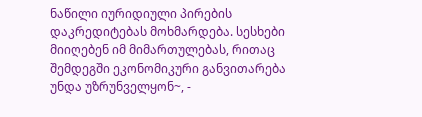ნაწილი იურიდიული პირების დაკრედიტებას მოხმარდება. სესხები მიიღებენ იმ მიმართულებას, რითაც შემდეგში ეკონომიკური განვითარება უნდა უზრუნველყონ~, -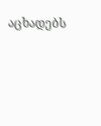აცხადებს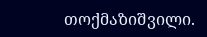თოქმაზიშვილი.